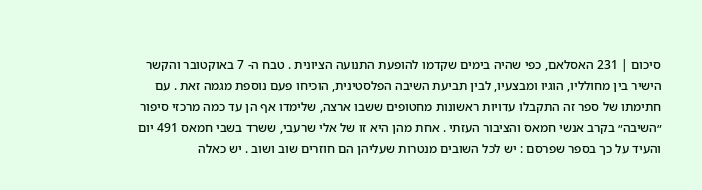סיכום | 231 האסלאם, כפי שהיה בימים שקדמו להופעת התנועה הציונית . טבח ה- 7 באוקטובר והקשר הישיר בין מחולליו, הוגיו ומבצעיו, לבין תביעת השיבה הפלסטינית, הוכיחו פעם נוספת מגמה זאת . עם חתימתו של ספר זה התקבלו עדויות ראשונות מחטופים ששבו ארצה, שלימדו אף הן עד כמה מרכזי סיפור ״השיבה״ בקרב אנשי חמאס והציבור העזתי . אחת מהן היא זו של אלי שרעבי, ששרד בשבי חמאס 491 יום והעיד על כך בספר שפרסם : יש לכל השובים מנטרות שעליהן הם חוזרים שוב ושוב . יש כאלה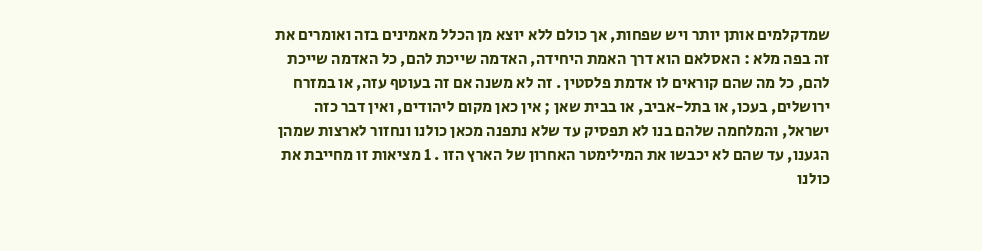שמדקלמים אותן יותר ויש שפחות, אך כולם ללא יוצא מן הכלל מאמינים בזה ואומרים את זה בפה מלא : האסלאם הוא דרך האמת היחידה, האדמה שייכת להם, כל האדמה שייכת להם, כל מה שהם קוראים לו אדמת פלסטין . זה לא משנה אם זה בעוטף עזה, או במזרח ירושלים, בעכו, או בתל-אביב, או בבית שאן ; אין כאן מקום ליהודים, ואין דבר כזה ישראל, והמלחמה שלהם בנו לא תפסיק עד שלא נתפנה מכאן כולנו ונחזור לארצות שמהן הגענו, עד שהם לא יכבשו את המילימטר האחרון של הארץ הזו . 1 מציאות זו מחייבת את כולנו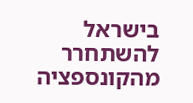בישראל להשתחרר מהקונספציה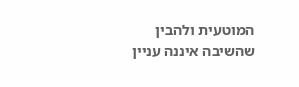המוטעית ולהבין שהשיבה איננה עניין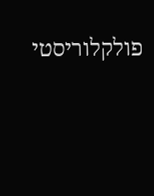פולקלוריסטי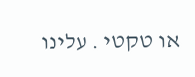או טקטי . עלינו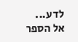לדע...
אל הספר